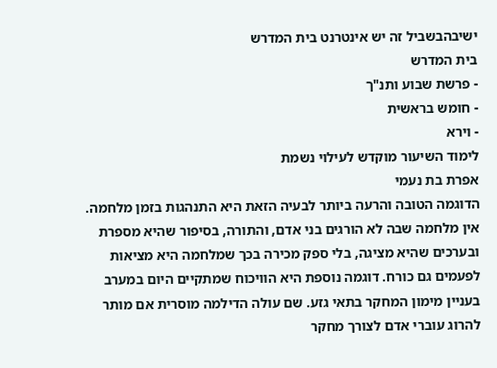ישיבהבשביל זה יש אינטרנט בית המדרש
בית המדרש
- פרשת שבוע ותנ"ך
- חומש בראשית
- וירא
לימוד השיעור מוקדש לעילוי נשמת
אפרת בת נעמי
הדוגמה הטובה והרעה ביותר לבעיה הזאת היא התנהגות בזמן מלחמה. אין מלחמה שבה לא הורגים בני אדם, והתורה, בסיפור שהיא מספרת ובערכים שהיא מציגה, בלי ספק מכירה בכך שמלחמה היא מציאות לפעמים גם כורח. דוגמה נוספת היא הוויכוח שמתקיים היום במערב בעניין מימון המחקר בתאי גזע. שם עולה הדילמה מוסרית אם מותר להרוג עוברי אדם לצורך מחקר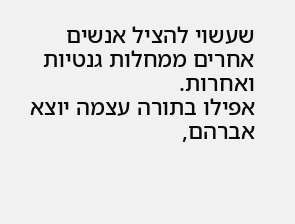שעשוי להציל אנשים אחרים ממחלות גנטיות ואחרות.
אפילו בתורה עצמה יוצא אברהם,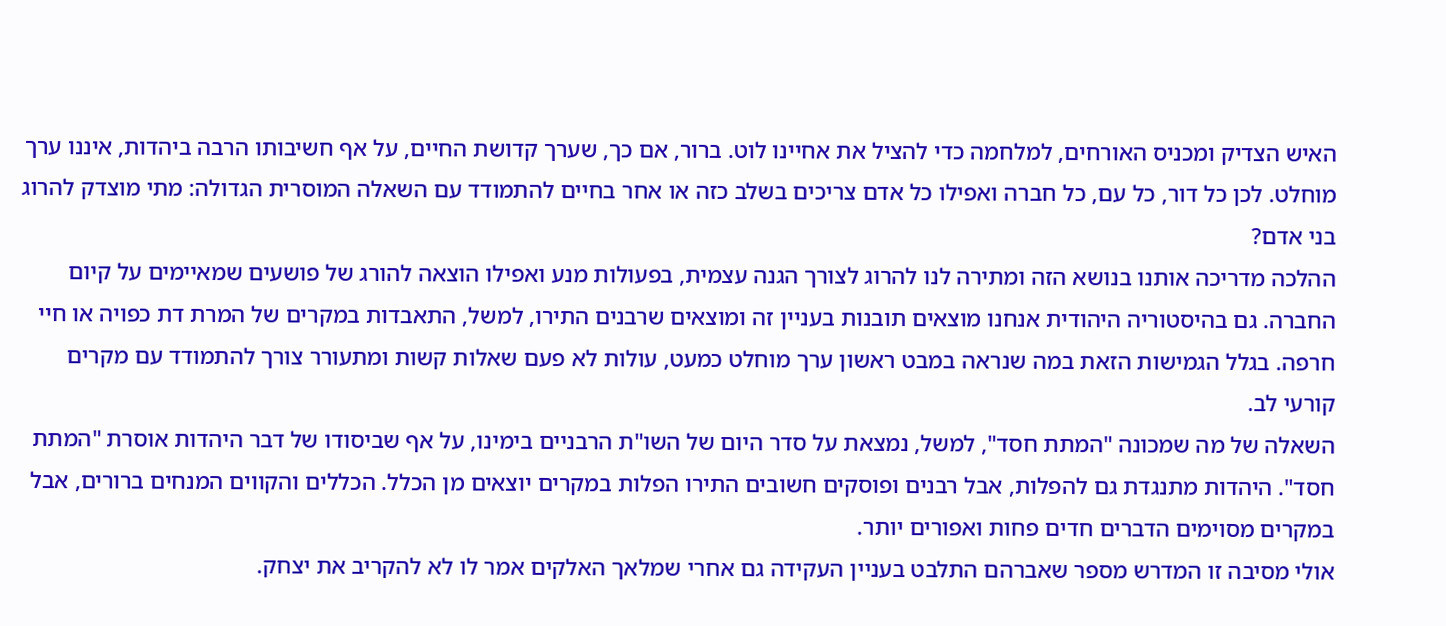האיש הצדיק ומכניס האורחים, למלחמה כדי להציל את אחיינו לוט. ברור, אם כך, שערך קדושת החיים, על אף חשיבותו הרבה ביהדות, איננו ערך מוחלט. לכן כל דור, כל עם, כל חברה ואפילו כל אדם צריכים בשלב כזה או אחר בחיים להתמודד עם השאלה המוסרית הגדולה: מתי מוצדק להרוג בני אדם?
ההלכה מדריכה אותנו בנושא הזה ומתירה לנו להרוג לצורך הגנה עצמית, בפעולות מנע ואפילו הוצאה להורג של פושעים שמאיימים על קיום החברה. גם בהיסטוריה היהודית אנחנו מוצאים תובנות בעניין זה ומוצאים שרבנים התירו, למשל, התאבדות במקרים של המרת דת כפויה או חיי חרפה. בגלל הגמישות הזאת במה שנראה במבט ראשון ערך מוחלט כמעט, עולות לא פעם שאלות קשות ומתעורר צורך להתמודד עם מקרים קורעי לב.
השאלה של מה שמכונה "המתת חסד", למשל, נמצאת על סדר היום של השו"ת הרבניים בימינו, על אף שביסודו של דבר היהדות אוסרת "המתת חסד". היהדות מתנגדת גם להפלות, אבל רבנים ופוסקים חשובים התירו הפלות במקרים יוצאים מן הכלל. הכללים והקווים המנחים ברורים, אבל במקרים מסוימים הדברים חדים פחות ואפורים יותר.
אולי מסיבה זו המדרש מספר שאברהם התלבט בעניין העקידה גם אחרי שמלאך האלקים אמר לו לא להקריב את יצחק.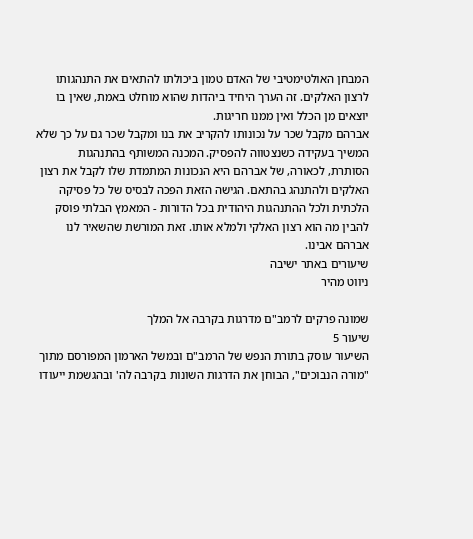המבחן האולטימטיבי של האדם טמון ביכולתו להתאים את התנהגותו לרצון האלקים. זה הערך היחיד ביהדות שהוא מוחלט באמת, שאין בו יוצאים מן הכלל ואין ממנו חריגות.
אברהם מקבל שכר על נכונותו להקריב את בנו ומקבל שכר גם על כך שלא המשיך בעקידה כשנצטווה להפסיק. המכנה המשותף בהתנהגות הסותרת, לכאורה, של אברהם היא הנכונות המתמדת שלו לקבל את רצון האלקים ולהתנהג בהתאם. הגישה הזאת הפכה לבסיס של כל פסיקה הלכתית ולכל ההתנהגות היהודית בכל הדורות - המאמץ הבלתי פוסק להבין מה הוא רצון האלקי ולמלא אותו. זאת המורשת שהשאיר לנו אברהם אבינו.
שיעורים באתר ישיבה
ניווט מהיר

שמונה פרקים לרמב"ם מדרגות בקרבה אל המלך
שיעור 5
השיעור עוסק בתורת הנפש של הרמב"ם ובמשל הארמון המפורסם מתוך "מורה הנבוכים", הבוחן את הדרגות השונות בקרבה לה' ובהגשמת ייעודו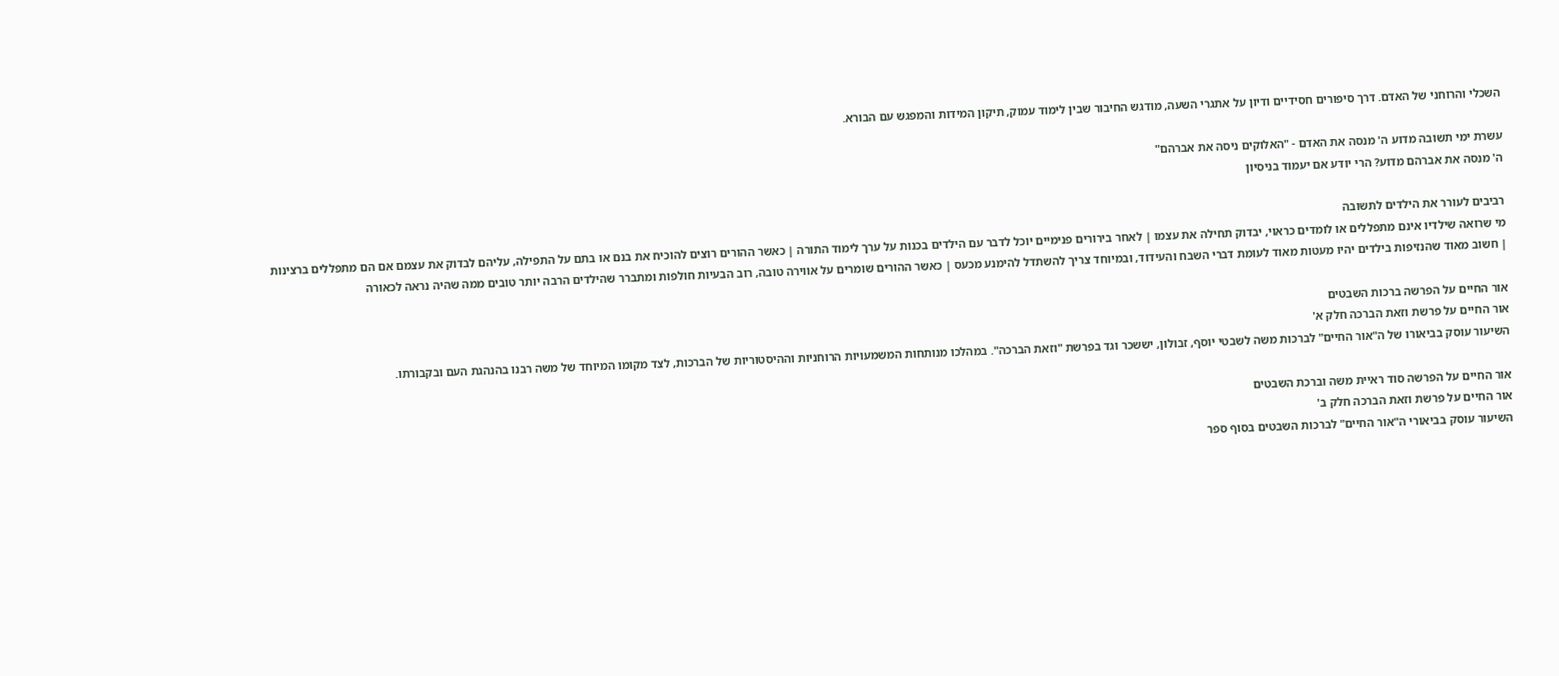השכלי והרוחני של האדם. דרך סיפורים חסידיים ודיון על אתגרי השעה, מודגש החיבור שבין לימוד עמוק, תיקון המידות והמפגש עם הבורא.

עשרת ימי תשובה מדוע ה' מנסה את האדם - "האלוקים ניסה את אברהם"
ה' מנסה את אברהם מדוע? הרי יודע אם יעמוד בניסיון

רביבים לעורר את הילדים לתשובה
מי שרואה שילדיו אינם מתפללים או לומדים כראוי, יבדוק תחילה את עצמו | לאחר בירורים פנימיים יוכל לדבר עם הילדים בכנות על ערך לימוד התורה | כאשר ההורים רוצים להוכיח את בנם או בתם על התפילה, עליהם לבדוק את עצמם אם הם מתפללים ברצינות | חשוב מאוד שהנזיפות בילדים יהיו מעטות מאוד לעומת דברי השבח והעידוד, ובמיוחד צריך להשתדל להימנע מכעס | כאשר ההורים שומרים על אווירה טובה, רוב הבעיות חולפות ומתברר שהילדים הרבה יותר טובים ממה שהיה נראה לכאורה

אור החיים על הפרשה ברכות השבטים
אור החיים על פרשת וזאת הברכה חלק א'
השיעור עוסק בביאורו של ה"אור החיים" לברכות משה לשבטי יוסף, זבולון, יששכר וגד בפרשת "וזאת הברכה". במהלכו מנותחות המשמעויות הרוחניות וההיסטוריות של הברכות, לצד מקומו המיוחד של משה רבנו בהנהגת העם ובקבורתו.

אור החיים על הפרשה סוד ראיית משה וברכת השבטים
אור החיים על פרשת וזאת הברכה חלק ב'
השיעור עוסק בביאורי ה"אור החיים" לברכות השבטים בסוף ספר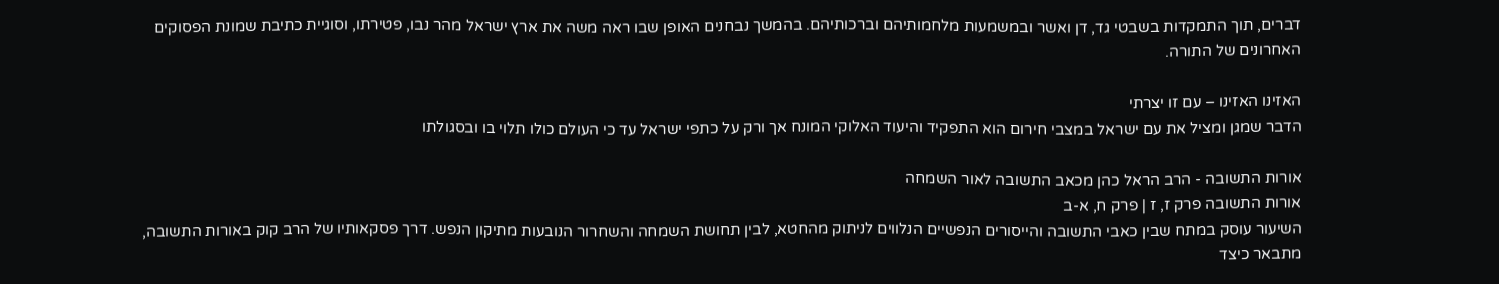דברים, תוך התמקדות בשבטי גד, דן ואשר ובמשמעות מלחמותיהם וברכותיהם. בהמשך נבחנים האופן שבו ראה משה את ארץ ישראל מהר נבו, פטירתו, וסוגיית כתיבת שמונת הפסוקים האחרונים של התורה.

האזינו האזינו – עם זו יצרתי
הדבר שמגן ומציל את עם ישראל במצבי חירום הוא התפקיד והיעוד האלוקי המונח אך ורק על כתפי ישראל עד כי העולם כולו תלוי בו ובסגולתו

אורות התשובה - הרב הראל כהן מכאב התשובה לאור השמחה
אורות התשובה פרק ז, ז | פרק ח, א-ב
השיעור עוסק במתח שבין כאבי התשובה והייסורים הנפשיים הנלווים לניתוק מהחטא, לבין תחושת השמחה והשחרור הנובעות מתיקון הנפש. דרך פסקאותיו של הרב קוק באורות התשובה, מתבאר כיצד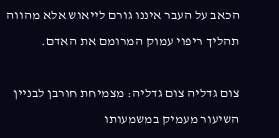הכאב על העבר איננו גורם לייאוש אלא מהווה תהליך ריפוי עמוק המרומם את האדם.

צום גדליה צום גדליה: מצמיחת חורבן לבניין
השיעור מעמיק במשמעותו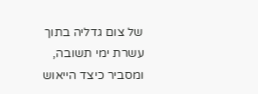של צום גדליה בתוך עשרת ימי תשובה, ומסביר כיצד הייאוש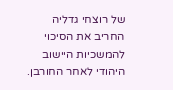של רוצחי גדליה החריב את הסיכוי להמשכיות היישוב היהודי לאחר החורבן.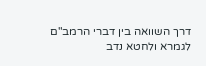דרך השוואה בין דברי הרמב"ם לגמרא ולחטא נדב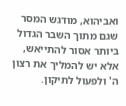ואביהוא, מודגש המסר שגם מתוך השבר הגדול ביותר אסור להתייאש, אלא יש להמליך את רצון ה' ולפעול לתיקון.